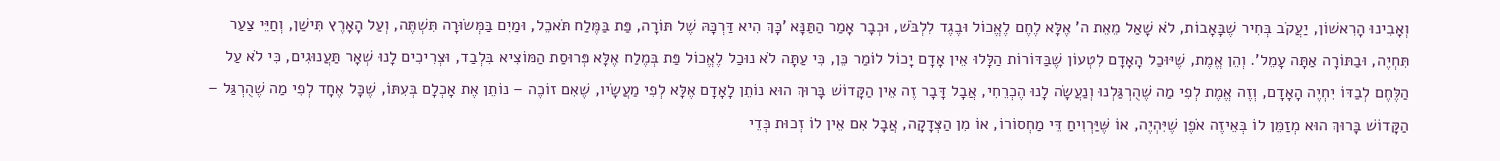וְאָבִינוּ הָרִאשׁוֹן, יַעֲקֹב בְּחִיר שֶׁבָּאָבוֹת, לֹא שָׁאַל מֵאֵת ה' אֶלָּא לֶחֶם לֶאֱכוֹל וּבֶגֶד לִלְבֹּשׁ, וּכְבָר אָמַר הַתַּנָּא 'כָּךְ הִיא דַּרְכָּהּ שֶׁל תּוֹרָה, פַּת בַּמֶּלַח תֹּאכֵל, וּמַיִם בַּמְּשׂוּרָה תִּשְׁתֶּה, וְעַל הָאָרֶץ תִּישַׁן, וְחַיֵּי צַעַר תִּחְיֶה, וּבַתּוֹרָה אַתָּה עָמֵל'. וְהֵן אֱמֶת, שֶׁיּוּכַל הָאָדָם לִטְעוֹן שֶׁבַּדּוֹרוֹת הַלָּלוּ אֵין אָדָם יָכוֹל לוֹמַר כֵּן, כִּי עַתָּה לֹא נוּכַל לֶאֱכוֹל פַּת בְּמֶלַח אֶלָּא פְּרוּסַת הַמּוֹצִיא בִּלְבַד, וּצְרִיכִים לָנוּ שְׁאָר תַּעֲנוּגִים, כִּי לֹא עַל הַלֶּחֶם לְבַדּוֹ יִחְיֶה הָאָדָם, וְזֶה אֱמֶת לְפִי מַה שֶׁהֻרְגַּלְנוּ וְנַעֲשָׂה לָנוּ הֶכְרֵחִי, אֲבָל דָּבָר זֶה אֵין הַקָּדוֹשׁ בָּרוּךְ הוּא נוֹתֵן לָאָדָם אֶלָּא לְפִי מַעֲשָׂיו, שֶׁאִם זוֹכֶה – נוֹתֵן אֶת אָכְלָם בְּעִתּוֹ, שֶׁכָּל אֶחָד לְפִי מַה שֶׁהֻרְגַּל – הַקָּדוֹשׁ בָּרוּךְ הוּא מְזַמֵּן לוֹ בְּאֵיזֶה אֹפֶן שֶׁיִּהְיֶה, אוֹ שֶּׁיַּרְוִיחַ דֵּי מַחְסוֹרוֹ, אוֹ מִן הַצְּדָקָה, אֲבָל אִם אֵין לוֹ זְכוּת כְּדֵי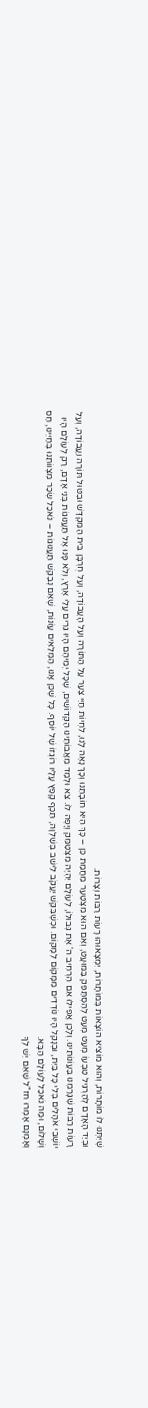שֶׁיִּתְּנוּ לוֹ מוֹתָרוֹת, וְהוּא מוֹצִיא הוֹצָאוֹת בְּמוֹתָרוֹת, יִמְצָאוּהוּ רָעוֹת רַבּוֹת וְצָרוֹת.
וּבְיַד הָאָדָם לְהַרְגִּיל טִבְעוֹ מְעַט מְעַט לְהִסְתַּפֵּק בַּמּוּעָט, וְאִם הוּא מִצְטַעֵר מֵחֲמַת כֵּן – כָּךְ הִיא חוֹבָתֵנוּ וְכָךְ נָאֶה לָנוּ, לִחְיוֹת חַיֵּי צַעַר עַל הַתּוֹרָה וְעַל הָעֲבוֹדָה, וְעַל חֻרְבָּן בֵּית הַמִּקְדָּשׁ וּבִטּוּל תּוֹרָה וַעֲבוֹדָה, וְעַל רָעוֹת רַבּוֹת שֶׁגָּרַמְנוּ בַּעֲוֹנוֹתֵינוּ. וְלָכֵן אֲפִילוּ אִם הִרְחִיב ה' אֶת גְּבוּלוֹ, לְעוֹלָם יִהְיֶה מִצְטַמֵּק וְיָפֶה לוֹ. צֵא וּלְמַד מֵאֲבוֹתֵינוּ הַקְּדוֹשִׁים, שֶׁכָּל יְמֵיהֶם הָיוּ גֵּרִים עֲלֵי אֶרֶץ, וְלֹא פָּנוּ אֶל תַּעֲנוּגוֹת בְּנֵי אָדָם, רַק לְעוֹלָם הָיוּ יוֹשְׁבֵי אֹהָלִים בְּלִי כָּל בַּיִת, וּבְנָקֵל הָיוּ נוֹדְדִים מִמָּקוֹם לְמָקוֹם. וּכְשֶׁבִּקֵּשׁ יַעֲקֹב לֵישֵׁב בְּשַׁלְוָה, תֵּכֶף קָפַץ עָלָיו רוֹגְזוֹ שֶׁל יוֹסֵף. כָּל שֶׁכֵּן אָנוּ, הַמְּלֵאִים עֲוֹנוֹת, שֶׁאִם נְבַקֵּשׁ תַּעֲנוּגוֹת – נֹאכַל שְׂכַר מִצְווֹתֵנוּ בְּחַיֵּינוּ, חַס וְשָׁלוֹם, וּמַה נֹאכַל לָעוֹלָם הַבָּא.
וְאָמְנָם אָמְרוּ חז"ל שֶׁאִם יֵשׁ לְךָ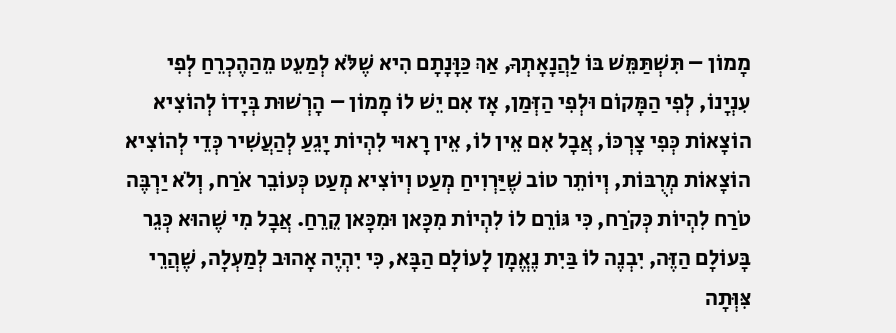מָמוֹן – תִּשְׁתַּמֵּשׁ בּוֹ לַהֲנָאָתְךָ, אַךְ כַּוָּנָתָם הִיא שֶׁלֹּא לְמַעֵט מֵהַהֶכְרֵחַ לְפִי עִנְיָנוֹ, לְפִי הַמָּקוֹם וּלְפִי הַזְּמַן, אָז אִם יֵשׁ לוֹ מָמוֹן – הָרְשׁוּת בְּיָדוֹ לְהוֹצִיא הוֹצָאוֹת כְּפִי צָרְכּוֹ, אֲבָל אִם אֵין לוֹ, אֵין רָאוּי לִהְיוֹת יָגֵעַ לְהַעֲשִׁיר כְּדֵי לְהוֹצִיא הוֹצָאוֹת מְרֻבּוֹת, וְיוֹתֵר טוֹב שֶׁיַּרְוִיחַ מְעַט וְיוֹצִיא מְעַט כְּעוֹבֵר אֹרַח, וְלֹא יַרְבֶּה טֹרַח לִהְיוֹת כְּקֹרַח, כִּי גּוֹרֵם לוֹ לִהְיוֹת מִכָּאן וּמִכָּאן קֵרֵחַ. אֲבָל מִי שֶׁהוּא כְּגֵר בָּעוֹלָם הַזֶּה, יִבְנֶה לוֹ בַּיִת נֶאֱמָן לָעוֹלָם הַבָּא, כִּי יִהְיֶה אָהוּב לְמַעְלָה, שֶׁהֲרֵי צִּוְּתָה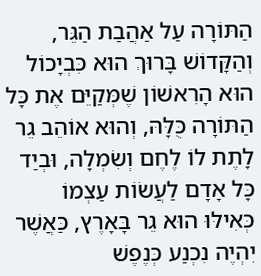הַתּוֹרָה עַל אַהֲבַת הַגֵּר, וְהַקָּדוֹשׁ בָּרוּךְ הוּא כִּבְיָכוֹל הוּא הָרִאשׁוֹן שֶׁמְּקַיֵּם אֶת כָּל הַתּוֹרָה כֻּלָּהּ, וְהוּא אוֹהֵב גֵר לָתֶת לוֹ לֶחֶם וְשִׂמְלָה, וּבְיַד כָּל אָדָם לַעֲשׂוֹת עַצְמוֹ כְּאִילּוּ הוּא גֵר בָּאָרֶץ, כַּאֲשֶׁר יִהְיֶה נִכְנַע כְּנֶפֶשׁ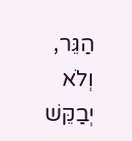הַגֵּר, וְלֹא יְבַקֵּשׁ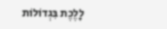לָלֶכֶת בִּגְדוֹלוֹת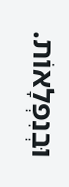וּבְנִפְלָאוֹת.